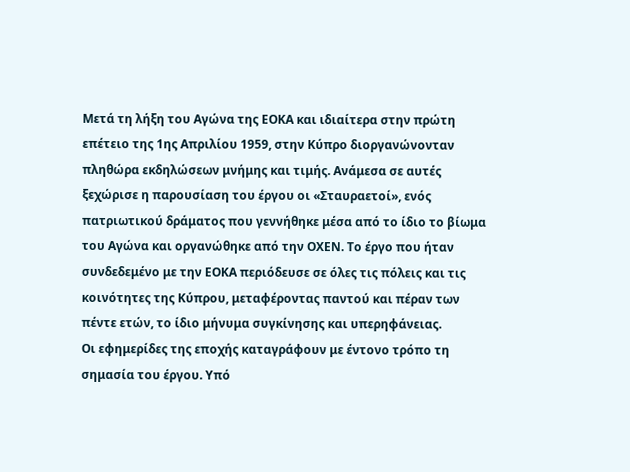Μετά τη λήξη του Αγώνα της ΕΟΚΑ και ιδιαίτερα στην πρώτη επέτειο της 1ης Απριλίου 1959, στην Κύπρο διοργανώνονταν πληθώρα εκδηλώσεων μνήμης και τιμής. Ανάμεσα σε αυτές ξεχώρισε η παρουσίαση του έργου οι «Σταυραετοί», ενός πατριωτικού δράματος που γεννήθηκε μέσα από το ίδιο το βίωμα του Αγώνα και οργανώθηκε από την ΟΧΕΝ. Το έργο που ήταν συνδεδεμένο με την ΕΟΚΑ περιόδευσε σε όλες τις πόλεις και τις κοινότητες της Κύπρου, μεταφέροντας παντού και πέραν των πέντε ετών, το ίδιο μήνυμα συγκίνησης και υπερηφάνειας.
Οι εφημερίδες της εποχής καταγράφουν με έντονο τρόπο τη σημασία του έργου. Υπό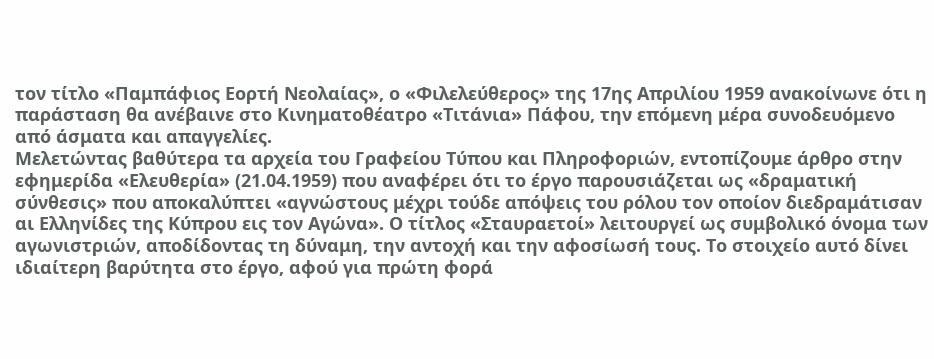τον τίτλο «Παμπάφιος Εορτή Νεολαίας», ο «Φιλελεύθερος» της 17ης Απριλίου 1959 ανακοίνωνε ότι η παράσταση θα ανέβαινε στο Κινηματοθέατρο «Τιτάνια» Πάφου, την επόμενη μέρα συνοδευόμενο από άσματα και απαγγελίες.
Μελετώντας βαθύτερα τα αρχεία του Γραφείου Τύπου και Πληροφοριών, εντοπίζουμε άρθρο στην εφημερίδα «Ελευθερία» (21.04.1959) που αναφέρει ότι το έργο παρουσιάζεται ως «δραματική σύνθεσις» που αποκαλύπτει «αγνώστους μέχρι τούδε απόψεις του ρόλου τον οποίον διεδραμάτισαν αι Ελληνίδες της Κύπρου εις τον Αγώνα». Ο τίτλος «Σταυραετοί» λειτουργεί ως συμβολικό όνομα των αγωνιστριών, αποδίδοντας τη δύναμη, την αντοχή και την αφοσίωσή τους. Το στοιχείο αυτό δίνει ιδιαίτερη βαρύτητα στο έργο, αφού για πρώτη φορά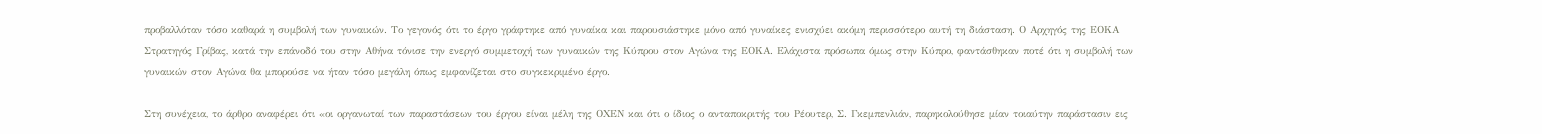προβαλλόταν τόσο καθαρά η συμβολή των γυναικών. Το γεγονός ότι το έργο γράφτηκε από γυναίκα και παρουσιάστηκε μόνο από γυναίκες ενισχύει ακόμη περισσότερο αυτή τη διάσταση. Ο Αρχηγός της ΕΟΚΑ Στρατηγός Γρίβας, κατά την επάνοδό του στην Αθήνα τόνισε την ενεργό συμμετοχή των γυναικών της Κύπρου στον Αγώνα της ΕΟΚΑ. Ελάχιστα πρόσωπα όμως στην Κύπρο, φαντάσθηκαν ποτέ ότι η συμβολή των γυναικών στον Αγώνα θα μπορούσε να ήταν τόσο μεγάλη όπως εμφανίζεται στο συγκεκριμένο έργο.

Στη συνέχεια, το άρθρο αναφέρει ότι «οι οργανωταί των παραστάσεων του έργου είναι μέλη της ΟΧΕΝ και ότι ο ίδιος ο ανταποκριτής του Ρέουτερ, Σ. Γκεμπενλιάν, παρηκολούθησε μίαν τοιαύτην παράστασιν εις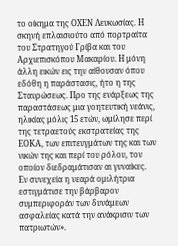το οίκημα της ΟΧΕΝ Λευκωσίας. Η σκηνή επλαισιούτο από πορτραίτα του Στρατηγού Γρίβα και του Αρχιεπισκόπου Μακαρίου. Η μόνη άλλη εικών εις την αίθουσαν όπου εδόθη η παράστασις, ήτο η της Σταυρώσεως. Προ της ενάρξεως της παραστάσεως μια γοητευτική νεάνις, ηλικίας μόλις 15 ετών, ωμίλησε περί της τετραετούς εκστρατείας της ΕΟΚΑ, των επιτευγμάτων της και των νικών της και περί του ρόλου, τον οποίον διεδραμάτισαν αι γυναίκες. Εν συνεχεία η νεαρά ομιλήτρια εστιγμάτισε την βάρβαρον συμπεριφοράν των δυνάμεων ασφαλείας κατά την ανάκρισιν των πατριωτών».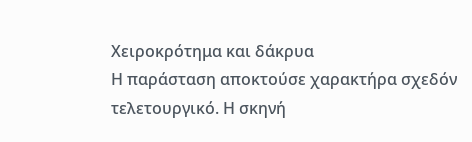Χειροκρότημα και δάκρυα
Η παράσταση αποκτούσε χαρακτήρα σχεδόν τελετουργικό. Η σκηνή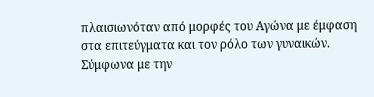πλαισιωνόταν από μορφές του Αγώνα με έμφαση στα επιτεύγματα και τον ρόλο των γυναικών. Σύμφωνα με την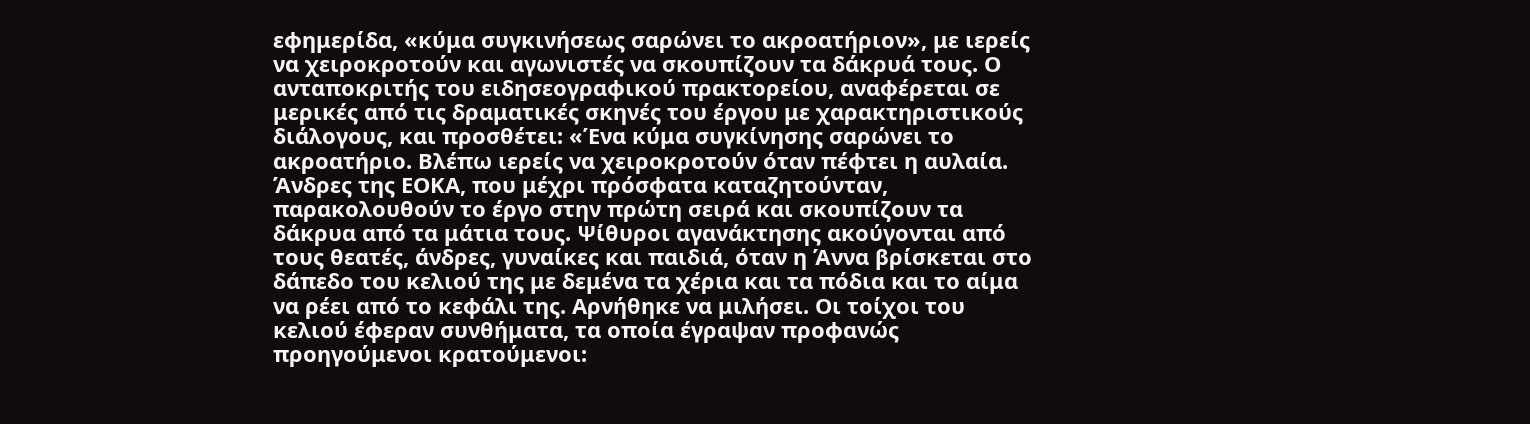εφημερίδα, «κύμα συγκινήσεως σαρώνει το ακροατήριον», με ιερείς να χειροκροτούν και αγωνιστές να σκουπίζουν τα δάκρυά τους. Ο ανταποκριτής του ειδησεογραφικού πρακτορείου, αναφέρεται σε μερικές από τις δραματικές σκηνές του έργου με χαρακτηριστικούς διάλογους, και προσθέτει: «Ένα κύμα συγκίνησης σαρώνει το ακροατήριο. Βλέπω ιερείς να χειροκροτούν όταν πέφτει η αυλαία. Άνδρες της ΕΟΚΑ, που μέχρι πρόσφατα καταζητούνταν, παρακολουθούν το έργο στην πρώτη σειρά και σκουπίζουν τα δάκρυα από τα μάτια τους. Ψίθυροι αγανάκτησης ακούγονται από τους θεατές, άνδρες, γυναίκες και παιδιά, όταν η Άννα βρίσκεται στο δάπεδο του κελιού της με δεμένα τα χέρια και τα πόδια και το αίμα να ρέει από το κεφάλι της. Αρνήθηκε να μιλήσει. Οι τοίχοι του κελιού έφεραν συνθήματα, τα οποία έγραψαν προφανώς προηγούμενοι κρατούμενοι: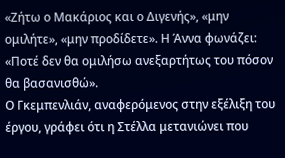«Ζήτω ο Μακάριος και ο Διγενής», «μην ομιλήτε», «μην προδίδετε». Η Άννα φωνάζει: «Ποτέ δεν θα ομιλήσω ανεξαρτήτως του πόσον θα βασανισθώ».
Ο Γκεμπενλιάν, αναφερόμενος στην εξέλιξη του έργου, γράφει ότι η Στέλλα μετανιώνει που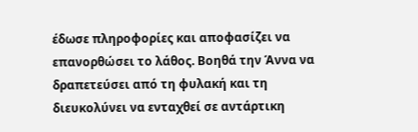έδωσε πληροφορίες και αποφασίζει να επανορθώσει το λάθος. Βοηθά την Άννα να δραπετεύσει από τη φυλακή και τη διευκολύνει να ενταχθεί σε αντάρτικη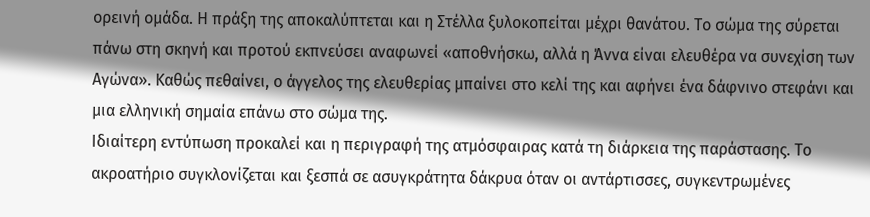ορεινή ομάδα. Η πράξη της αποκαλύπτεται και η Στέλλα ξυλοκοπείται μέχρι θανάτου. Το σώμα της σύρεται πάνω στη σκηνή και προτού εκπνεύσει αναφωνεί «αποθνήσκω, αλλά η Άννα είναι ελευθέρα να συνεχίση των Αγώνα». Καθώς πεθαίνει, ο άγγελος της ελευθερίας μπαίνει στο κελί της και αφήνει ένα δάφνινο στεφάνι και μια ελληνική σημαία επάνω στο σώμα της.
Ιδιαίτερη εντύπωση προκαλεί και η περιγραφή της ατμόσφαιρας κατά τη διάρκεια της παράστασης. Το ακροατήριο συγκλονίζεται και ξεσπά σε ασυγκράτητα δάκρυα όταν οι αντάρτισσες, συγκεντρωμένες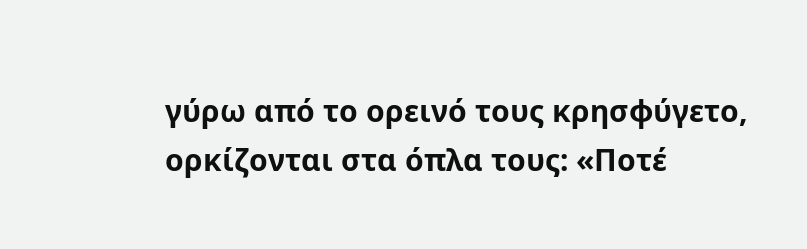γύρω από το ορεινό τους κρησφύγετο, ορκίζονται στα όπλα τους: «Ποτέ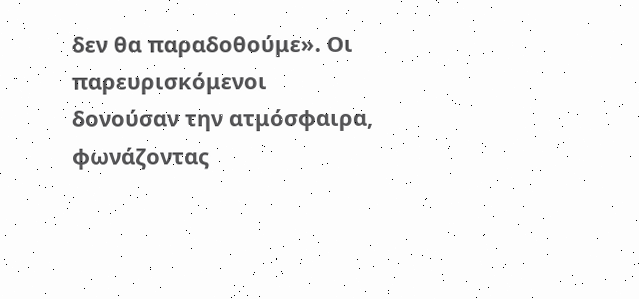δεν θα παραδοθούμε». Οι παρευρισκόμενοι δονούσαν την ατμόσφαιρα, φωνάζοντας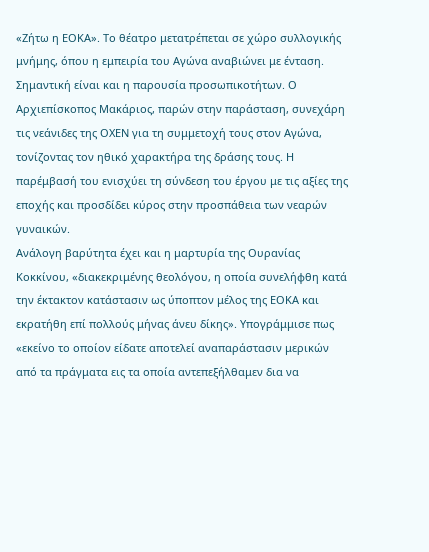«Ζήτω η ΕΟΚΑ». Το θέατρο μετατρέπεται σε χώρο συλλογικής μνήμης, όπου η εμπειρία του Αγώνα αναβιώνει με ένταση.
Σημαντική είναι και η παρουσία προσωπικοτήτων. Ο Αρχιεπίσκοπος Μακάριος, παρών στην παράσταση, συνεχάρη τις νεάνιδες της ΟΧΕΝ για τη συμμετοχή τους στον Αγώνα, τονίζοντας τον ηθικό χαρακτήρα της δράσης τους. Η παρέμβασή του ενισχύει τη σύνδεση του έργου με τις αξίες της εποχής και προσδίδει κύρος στην προσπάθεια των νεαρών γυναικών.
Ανάλογη βαρύτητα έχει και η μαρτυρία της Ουρανίας Κοκκίνου, «διακεκριμένης θεολόγου, η οποία συνελήφθη κατά την έκτακτον κατάστασιν ως ύποπτον μέλος της ΕΟΚΑ και εκρατήθη επί πολλούς μήνας άνευ δίκης». Υπογράμμισε πως «εκείνο το οποίον είδατε αποτελεί αναπαράστασιν μερικών από τα πράγματα εις τα οποία αντεπεξήλθαμεν δια να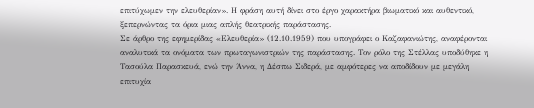επιτύχωμεν την ελευθερίαν». Η φράση αυτή δίνει στο έργο χαρακτήρα βιωματικό και αυθεντικό, ξεπερνώντας τα όρια μιας απλής θεατρικής παράστασης.
Σε άρθρο της εφημερίδας «Ελευθερία» (12.10.1959) που υπογράφει ο Καζαφανιώτης, αναφέρονται αναλυτικά τα ονόματα των πρωταγωνιστριών της παράστασης. Τον ρόλο της Στέλλας υποδύθηκε η Τασούλα Παρασκευά, ενώ την Άννα, η Δέσπω Σιδερά, με αμφότερες να αποδίδουν με μεγάλη επιτυχία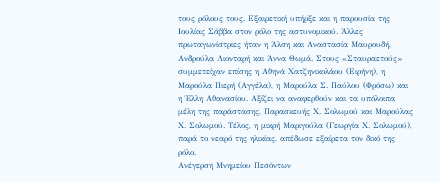τους ρόλους τους. Εξαιρετική υπήρξε και η παρουσία της Ιουλίας Σάββα στον ρόλο της αστυνομικού. Άλλες πρωταγωνίστριες ήταν η Άλση και Αναστασία Μαυρουδή, Ανδρούλα Λιονταρή και Άννα Θωμά. Στους «Σταυραετούς» συμμετείχαν επίσης η Αθηνά Χατζηνικολάου (Ειρήνη), η Μαρούλα Πιερή (Αγγέλα), η Μαρούλα Σ. Παύλου (Φρόσω) και η Έλλη Αθανασίου. Αξίζει να αναφερθούν και τα υπόλοιπα μέλη της παράστασης, Παρασκευής Χ. Σολωμού και Μαρούλας Χ. Σολωμού. Τέλος, η μικρή Μαριγούλα (Γεωργία Χ. Σολωμού), παρά το νεαρό της ηλικίας, απέδωσε εξαίρετα τον δικό της ρόλο.
Ανέγερση Μνημείου Πεσόντων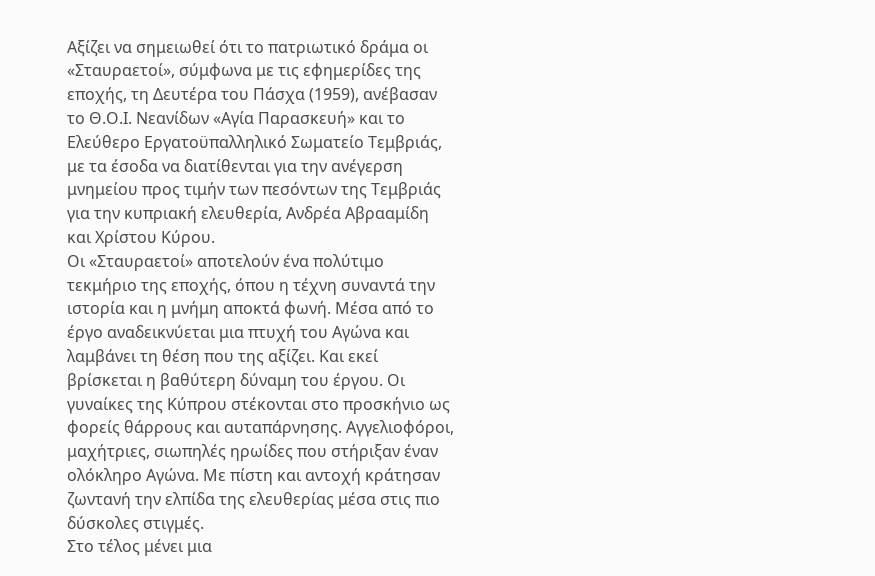Αξίζει να σημειωθεί ότι το πατριωτικό δράμα οι «Σταυραετοί», σύμφωνα με τις εφημερίδες της εποχής, τη Δευτέρα του Πάσχα (1959), ανέβασαν το Θ.Ο.Ι. Νεανίδων «Αγία Παρασκευή» και το Ελεύθερο Εργατοϋπαλληλικό Σωματείο Τεμβριάς, με τα έσοδα να διατίθενται για την ανέγερση μνημείου προς τιμήν των πεσόντων της Τεμβριάς για την κυπριακή ελευθερία, Ανδρέα Αβρααμίδη και Χρίστου Κύρου.
Οι «Σταυραετοί» αποτελούν ένα πολύτιμο τεκμήριο της εποχής, όπου η τέχνη συναντά την ιστορία και η μνήμη αποκτά φωνή. Μέσα από το έργο αναδεικνύεται μια πτυχή του Αγώνα και λαμβάνει τη θέση που της αξίζει. Και εκεί βρίσκεται η βαθύτερη δύναμη του έργου. Οι γυναίκες της Κύπρου στέκονται στο προσκήνιο ως φορείς θάρρους και αυταπάρνησης. Αγγελιοφόροι, μαχήτριες, σιωπηλές ηρωίδες που στήριξαν έναν ολόκληρο Αγώνα. Με πίστη και αντοχή κράτησαν ζωντανή την ελπίδα της ελευθερίας μέσα στις πιο δύσκολες στιγμές.
Στο τέλος μένει μια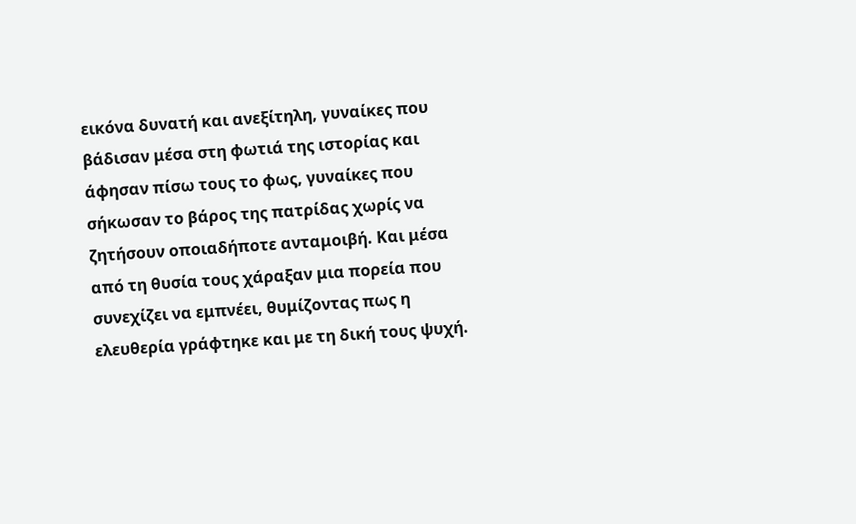εικόνα δυνατή και ανεξίτηλη, γυναίκες που βάδισαν μέσα στη φωτιά της ιστορίας και άφησαν πίσω τους το φως, γυναίκες που σήκωσαν το βάρος της πατρίδας χωρίς να ζητήσουν οποιαδήποτε ανταμοιβή. Και μέσα από τη θυσία τους χάραξαν μια πορεία που συνεχίζει να εμπνέει, θυμίζοντας πως η ελευθερία γράφτηκε και με τη δική τους ψυχή.